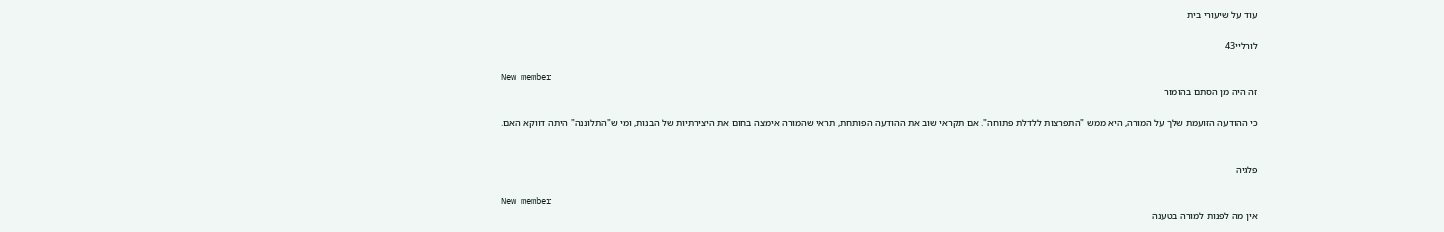עוד על שיעורי בית

לורליי43

New member
זה היה מן הסתם בהומור

כי ההודעה הזועמת שלך על המורה, היא ממש "התפרצות ללדלת פתוחה". אם תקראי שוב את ההודעה הפותחת, תראי שהמורה אימצה בחום את היצירתיות של הבנות, ומי ש"התלוננה" היתה דווקא האם.


פלגיה

New member
אין מה לפנות למורה בטענה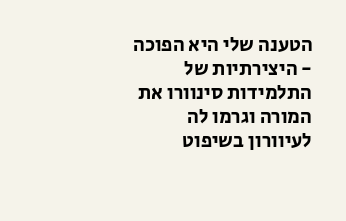הטענה שלי היא הפוכה - היצירתיות של התלמידות סינוורו את המורה וגרמו לה לעיוורון בשיפוט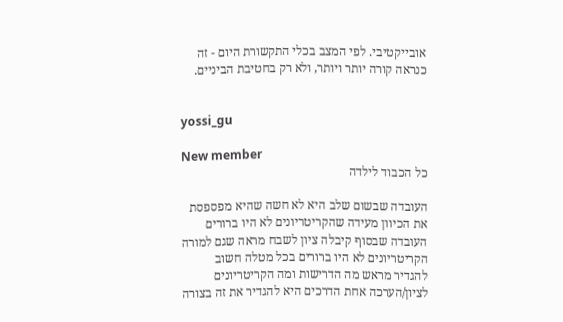אובייקטיבי. לפי המצב בכלי התקשורת היום - זה כנראה קורה יותר ויותר, ולא רק בחטיבת הביניים.


yossi_gu

New member
כל הכבוד לילדה

העובדה שבשום שלב היא לא חשה שהיא מפספסת את הכיוון מעידה שהקריטריונים לא היו ברורים העובדה שבסוף קיבלה ציון לשבח מראה שגם למורה הקריטריונים לא היו ברורים בכל מטלה חשוב להגדיר מראש מה הדרישות ומה הקריטריונים לציון/הערכה אחת הדרכים היא להגדיר את זה בצורה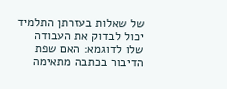של שאלות בעזרתן התלמיד יכול לבדוק את העבודה שלו לדוגמא: האם שפת הדיבור בכתבה מתאימה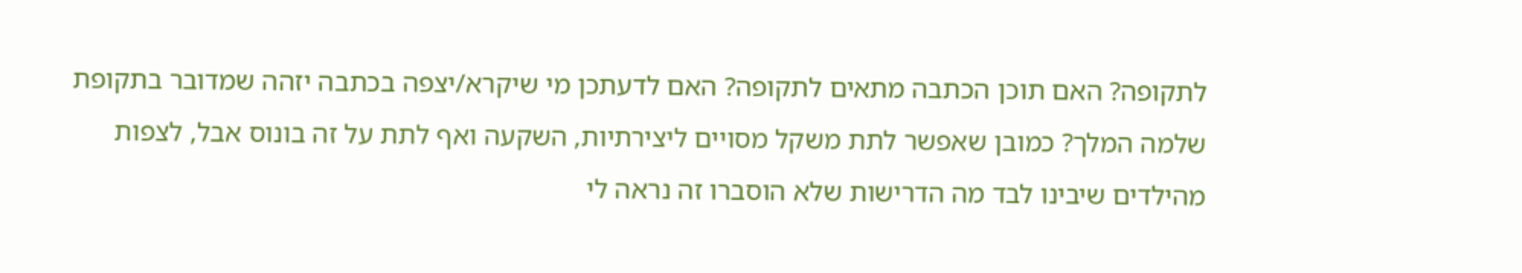לתקופה? האם תוכן הכתבה מתאים לתקופה? האם לדעתכן מי שיקרא/יצפה בכתבה יזהה שמדובר בתקופת שלמה המלך? כמובן שאפשר לתת משקל מסויים ליצירתיות, השקעה ואף לתת על זה בונוס אבל, לצפות מהילדים שיבינו לבד מה הדרישות שלא הוסברו זה נראה לי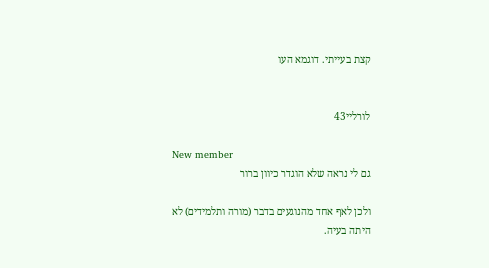קצת בעייתי. דוגמא העו


לורליי43

New member
גם לי נראה שלא הוגדר כיוון ברור

ולכן לאף אחד מהנוגעים בדבר (מורה ותלמידים) לא היתה בעיה.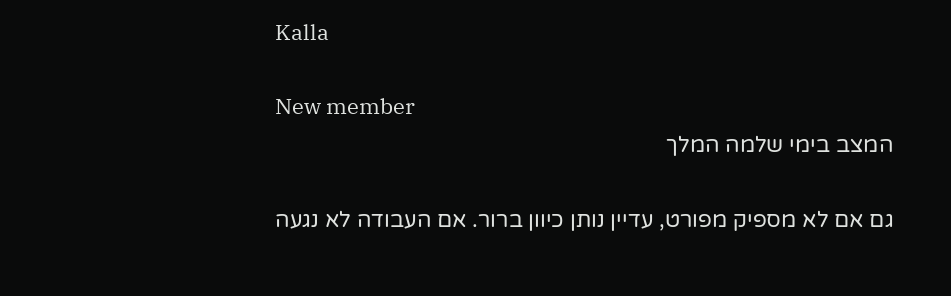Kalla

New member
המצב בימי שלמה המלך

גם אם לא מספיק מפורט, עדיין נותן כיוון ברור. אם העבודה לא נגעה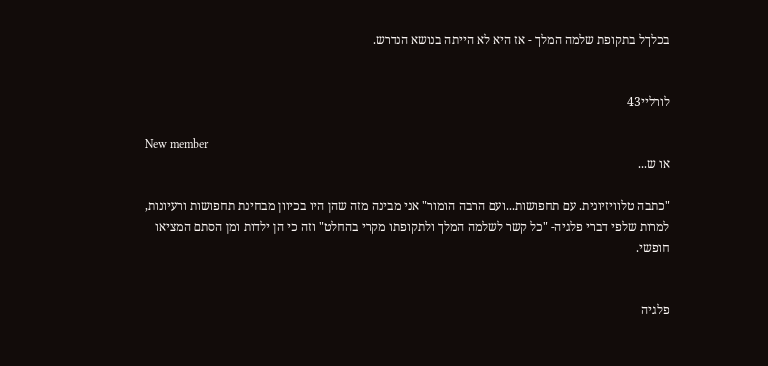בכלךל בתקופת שלמה המלך - אז היא לא הייתה בנושא הנדרש.


לורליי43

New member
או ש...

"כתבה טלוויזיונית. עם תחפושות...ועם הרבה הומור" אני מבינה מזה שהן היו בכיוון מבחינת תחפושות ורעיונות, למרות שלפי דברי פלגיה- "כל קשר לשלמה המלך ולתקופתו מקרי בהחלט" וזה כי הן ילדות ומן הסתם המציאו חופשי.


פלגיה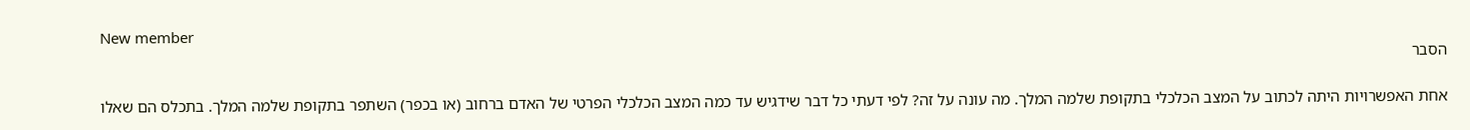New member
הסבר

אחת האפשרויות היתה לכתוב על המצב הכלכלי בתקופת שלמה המלך. מה עונה על זה? לפי דעתי כל דבר שידגיש עד כמה המצב הכלכלי הפרטי של האדם ברחוב (או בכפר) השתפר בתקופת שלמה המלך. בתכלס הם שאלו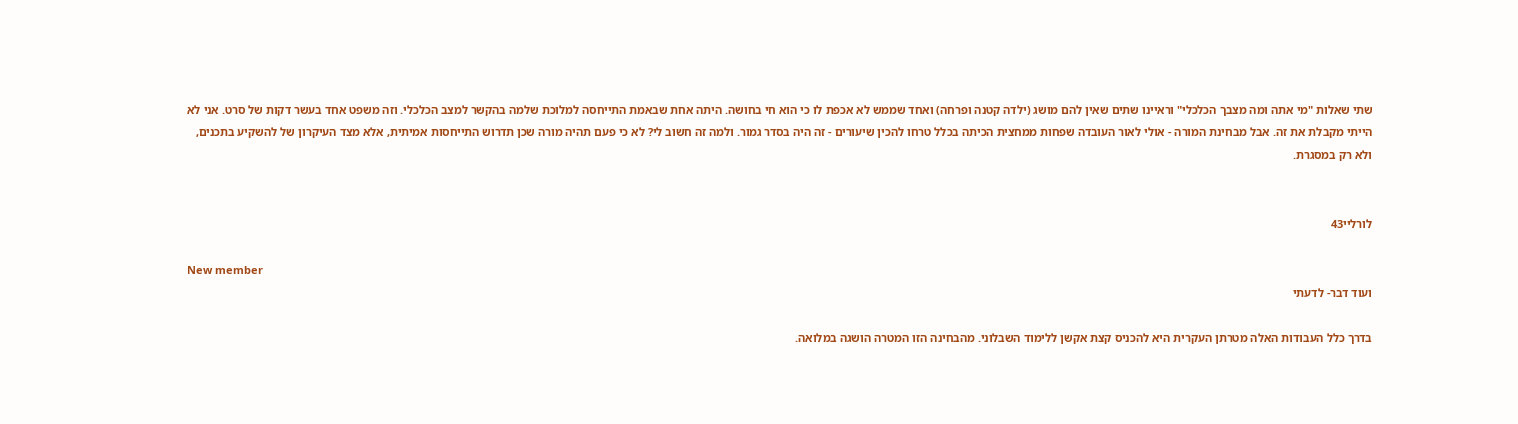שתי שאלות "מי אתה ומה מצבך הכלכלי" וראיינו שתים שאין להם מושג (ילדה קטנה ופרחה) ואחד שממש לא אכפת לו כי הוא חי בחושה. היתה אחת שבאמת התייחסה למלוכת שלמה בהקשר למצב הכלכלי. וזה משפט אחד בעשר דקות של סרט. אני לא הייתי מקבלת את זה. אבל מבחינת המורה - אולי לאור העובדה שפחות ממחצית הכיתה בכלל טרחו להכין שיעורים - זה היה בסדר גמור. ולמה זה חשוב לי? לא כי פעם תהיה מורה שכן תדרוש התייחסות אמיתית, אלא מצד העיקרון של להשקיע בתכנים, ולא רק במסגרת.


לורליי43

New member
ועוד דבר- לדעתי

בדרך כלל העבודות האלה מטרתן העקרית היא להכניס קצת אקשן ללימוד השבלוני. מהבחינה הזו המטרה הושגה במלואה.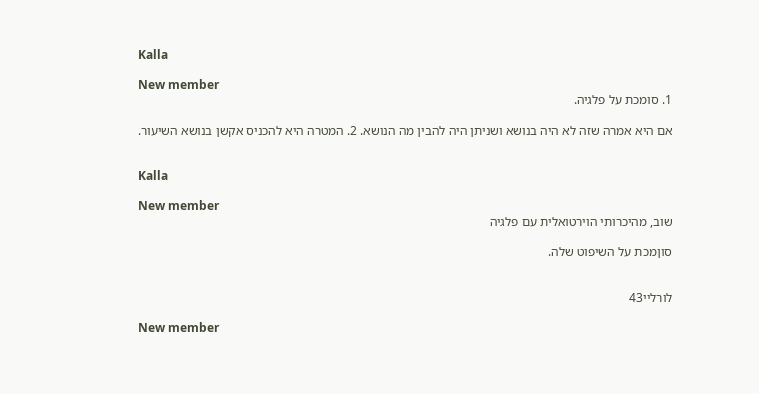Kalla

New member
1. סומכת על פלגיה.

אם היא אמרה שזה לא היה בנושא ושניתן היה להבין מה הנושא. 2. המטרה היא להכניס אקשן בנושא השיעור.


Kalla

New member
שוב, מהיכרותי הוירטואלית עם פלגיה

סוןמכת על השיפוט שלה.


לורליי43

New member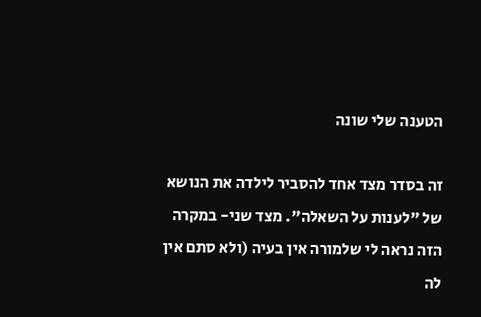הטענה שלי שונה

זה בסדר מצד אחד להסביר לילדה את הנושא של "לענות על השאלה". מצד שני- במקרה הזה נראה לי שלמורה אין בעיה (ולא סתם אין לה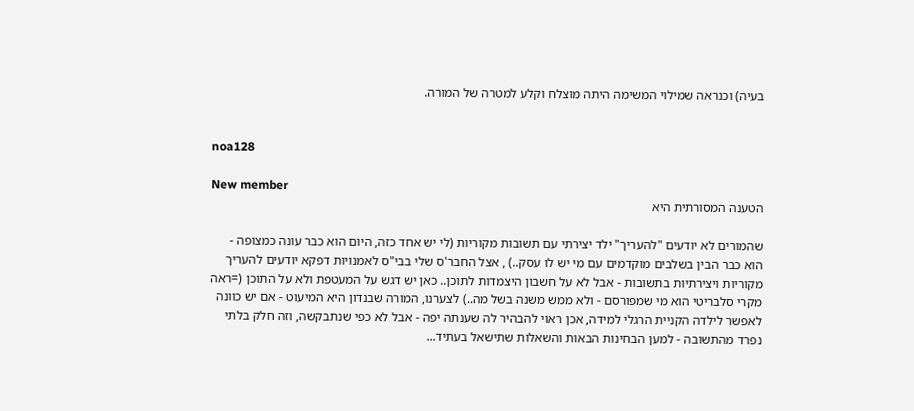בעיה) וכנראה שמילוי המשימה היתה מוצלח וקלע למטרה של המורה.


noa128

New member
הטענה המסורתית היא

שהמורים לא יודעים "להעריך" ילד יצירתי עם תשובות מקוריות (לי יש אחד כזה, היום הוא כבר עונה כמצופה - הוא כבר הבין בשלבים מוקדמים עם מי יש לו עסק..) , אצל החבר'ס שלי בבי"ס לאמנויות דפקא יודעים להעריך מקוריות ויצירתיות בתשובות - אבל לא על חשבון היצמדות לתוכן.. כאן יש דגש על המעטפת ולא על התוכן (=ראה מקרי סלבריטי הוא מי שמפורסם - ולא ממש משנה בשל מה..) לצערנו, המורה שבנדון היא המיעוט - אם יש כוונה לאפשר לילדה הקניית הרגלי למידה, אכן ראוי להבהיר לה שענתה יפה - אבל לא כפי שנתבקשה, וזה חלק בלתי נפרד מהתשובה - למען הבחינות הבאות והשאלות שתישאל בעתיד...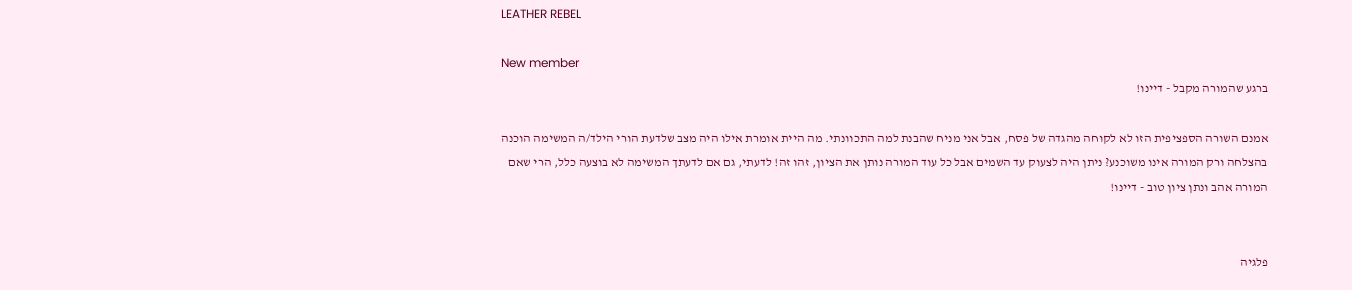LEATHER REBEL

New member
ברגע שהמורה מקבל - דיינו!

אמנם השורה הספציפית הזו לא לקוחה מהגדה של פסח, אבל אני מניח שהבנת למה התכוונתי. מה היית אומרת אילו היה מצב שלדעת הורי הילד/ה המשימה הוכנה בהצלחה ורק המורה אינו משוכנע? ניתן היה לצעוק עד השמים אבל כל עוד המורה נותן את הציון, זהו זה! לדעתי, גם אם לדעתך המשימה לא בוצעה כלל, הרי שאם המורה אהב ונתן ציון טוב - דיינו!


פלגיה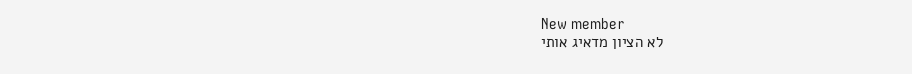New member
לא הציון מדאיג אותי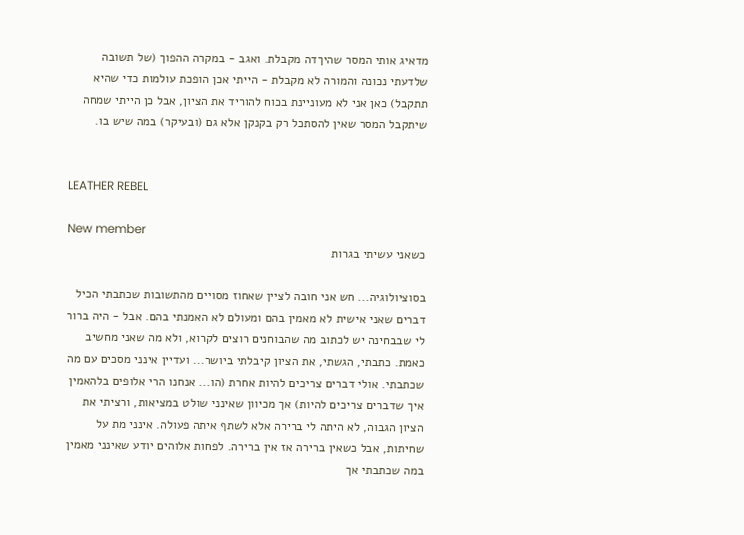מדאיג אותי המסר שהיךדה מקבלת. ואגב - במקרה ההפוך (של תשובה שלדעתי נכונה והמורה לא מקבלת - הייתי אכן הופכת עולמות כדי שהיא תתקבל) כאן אני לא מעוניינת בכוח להוריד את הציון, אבל כן הייתי שמחה שיתקבל המסר שאין להסתכל רק בקנקן אלא גם (ובעיקר) במה שיש בו.


LEATHER REBEL

New member
כשאני עשיתי בגרות

בסוציולוגיה... חש אני חובה לציין שאחוז מסויים מהתשובות שכתבתי הכיל דברים שאני אישית לא מאמין בהם ומעולם לא האמנתי בהם. אבל - היה ברור לי שבבחינה יש לכתוב מה שהבוחנים רוצים לקרוא, ולא מה שאני מחשיב כאמת. כתבתי, הגשתי, את הציון קיבלתי ביושר... ועדיין אינני מסכים עם מה שכתבתי. אולי דברים צריכים להיות אחרת (הו... אנחנו הרי אלופים בלהאמין איך שדברים צריכים להיות) אך מכיוון שאינני שולט במציאות, ורציתי את הציון הגבוה, לא היתה לי ברירה אלא לשתף איתה פעולה. אינני מת על שחיתות, אבל כשאין ברירה אז אין ברירה. לפחות אלוהים יודע שאינני מאמין במה שכתבתי אך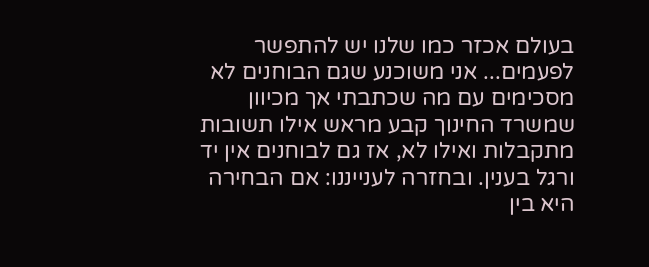בעולם אכזר כמו שלנו יש להתפשר לפעמים... אני משוכנע שגם הבוחנים לא מסכימים עם מה שכתבתי אך מכיוון שמשרד החינוך קבע מראש אילו תשובות מתקבלות ואילו לא, אז גם לבוחנים אין יד ורגל בענין. ובחזרה לענייננו: אם הבחירה היא בין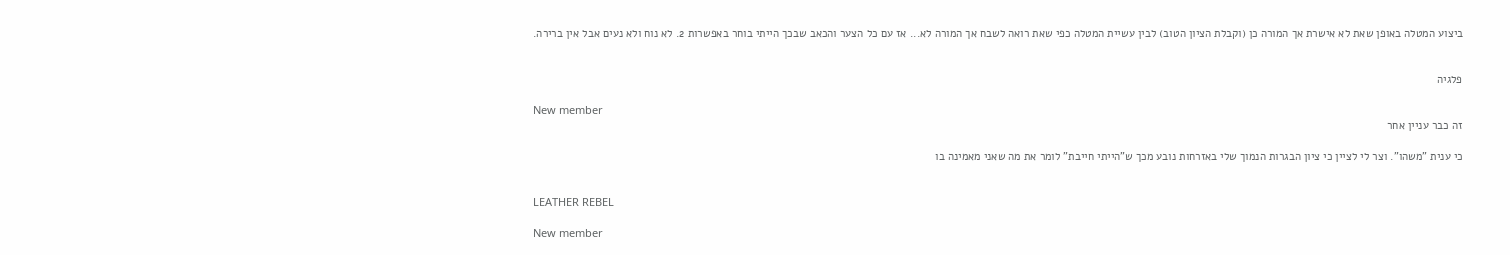ביצוע המטלה באופן שאת לא אישרת אך המורה כן (וקבלת הציון הטוב) לבין עשיית המטלה כפי שאת רואה לשבח אך המורה לא... אז עם כל הצער והכאב שבכך הייתי בוחר באפשרות 2. לא נוח ולא נעים אבל אין ברירה.


פלגיה

New member
זה כבר עניין אחר

כי ענית "משהו". וצר לי לציין כי ציון הבגרות הנמוך שלי באזרחות נובע מכך ש"הייתי חייבת" לומר את מה שאני מאמינה בו


LEATHER REBEL

New member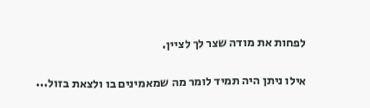לפחות את מודה שצר לך לציין.

אילו ניתן היה תמיד לומר מה שמאמינים בו ולצאת בזול...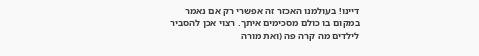דיינו! בעולמנו האכזר זה אפשרי רק אם נאמר במקום בו כולם מסכימים איתך. רצוי אכן להסביר לילדים מה קרה פה (ואת מורה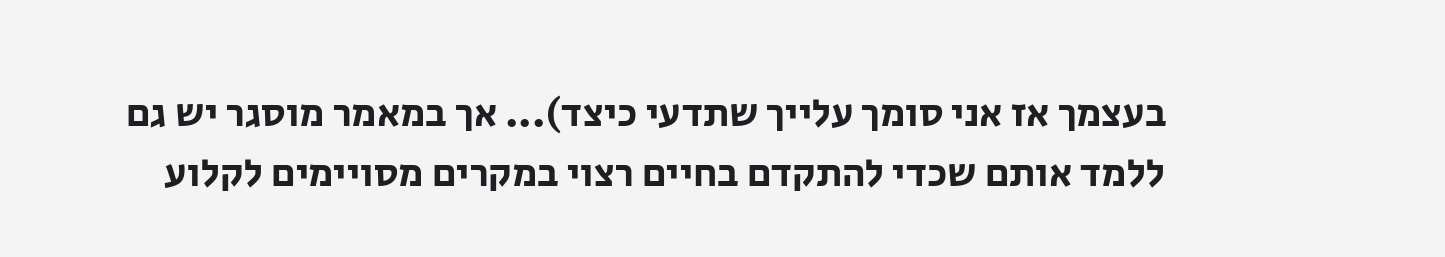בעצמך אז אני סומך עלייך שתדעי כיצד)... אך במאמר מוסגר יש גם ללמד אותם שכדי להתקדם בחיים רצוי במקרים מסויימים לקלוע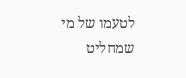לטעמו של מי שמחליט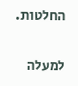החלטות.

למעלה